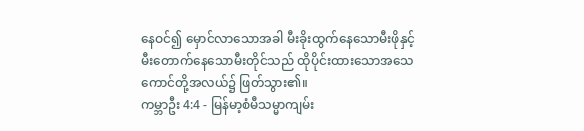နေဝင်၍ မှောင်လာသောအခါ မီးခိုးထွက်နေသောမီးဖိုနှင့် မီးတောက်နေသောမီးတိုင်သည် ထိုပိုင်းထားသောအသေကောင်တို့အလယ်၌ ဖြတ်သွား၏။
ကမ္ဘာဦး 4:4 - မြန်မာ့စံမီသမ္မာကျမ်း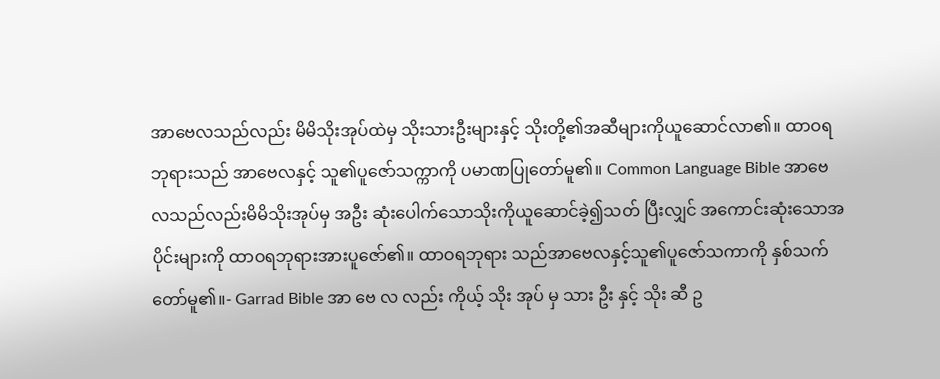အာဗေလသည်လည်း မိမိသိုးအုပ်ထဲမှ သိုးသားဦးများနှင့် သိုးတို့၏အဆီများကိုယူဆောင်လာ၏။ ထာဝရဘုရားသည် အာဗေလနှင့် သူ၏ပူဇော်သက္ကာကို ပမာဏပြုတော်မူ၏။ Common Language Bible အာဗေလသည်လည်းမိမိသိုးအုပ်မှ အဦး ဆုံးပေါက်သောသိုးကိုယူဆောင်ခဲ့၍သတ် ပြီးလျှင် အကောင်းဆုံးသောအပိုင်းများကို ထာဝရဘုရားအားပူဇော်၏။ ထာဝရဘုရား သည်အာဗေလနှင့်သူ၏ပူဇော်သကာကို နှစ်သက်တော်မူ၏။- Garrad Bible အာ ဗေ လ လည်း ကိုယ့် သိုး အုပ် မှ သား ဦး နှင့် သိုး ဆီ ဥ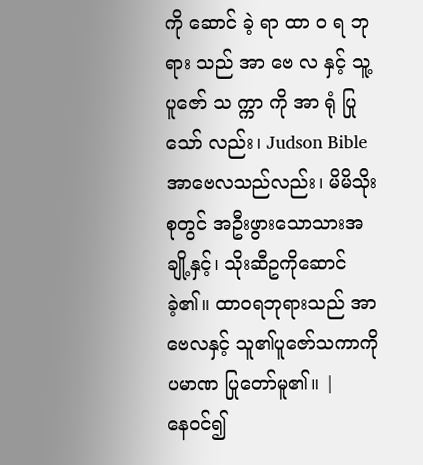ကို ဆောင် ခဲ့ ရာ ထာ ဝ ရ ဘု ရား သည် အာ ဗေ လ နှင့် သူ့ ပူဇော် သ က္ကာ ကို အာ ရုံ ပြု သော် လည်း၊ Judson Bible အာဗေလသည်လည်း၊ မိမိသိုးစုတွင် အဦးဖွားသောသားအချို့နှင့်၊ သိုးဆီဥကိုဆောင်ခဲ့၏။ ထာဝရဘုရားသည် အာဗေလနှင့် သူ၏ပူဇော်သကာကိုပမာဏ ပြုတော်မူ၏။ |
နေဝင်၍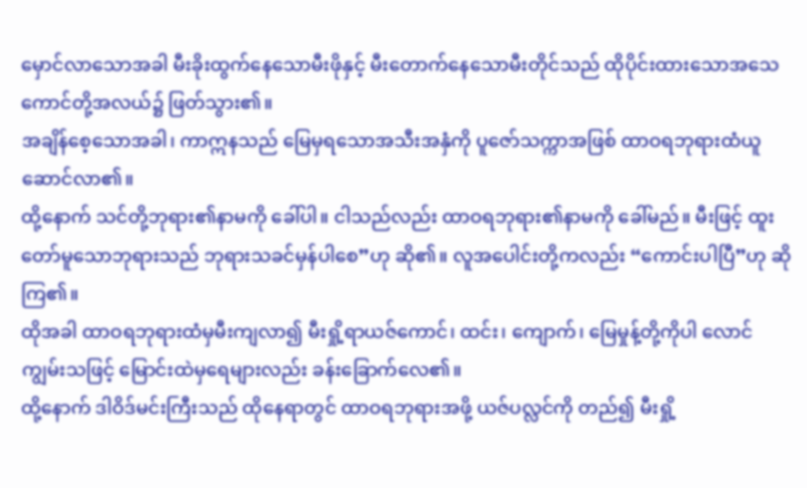မှောင်လာသောအခါ မီးခိုးထွက်နေသောမီးဖိုနှင့် မီးတောက်နေသောမီးတိုင်သည် ထိုပိုင်းထားသောအသေကောင်တို့အလယ်၌ ဖြတ်သွား၏။
အချိန်စေ့သောအခါ၊ ကာဣနသည် မြေမှရသောအသီးအနှံကို ပူဇော်သက္ကာအဖြစ် ထာဝရဘုရားထံယူဆောင်လာ၏။
ထို့နောက် သင်တို့ဘုရား၏နာမကို ခေါ်ပါ။ ငါသည်လည်း ထာဝရဘုရား၏နာမကို ခေါ်မည်။ မီးဖြင့် ထူးတော်မူသောဘုရားသည် ဘုရားသခင်မှန်ပါစေ”ဟု ဆို၏။ လူအပေါင်းတို့ကလည်း “ကောင်းပါပြီ”ဟု ဆိုကြ၏။
ထိုအခါ ထာဝရဘုရားထံမှမီးကျလာ၍ မီးရှို့ရာယဇ်ကောင်၊ ထင်း၊ ကျောက်၊ မြေမှုန့်တို့ကိုပါ လောင်ကျွမ်းသဖြင့် မြောင်းထဲမှရေများလည်း ခန်းခြောက်လေ၏။
ထို့နောက် ဒါဝိဒ်မင်းကြီးသည် ထိုနေရာတွင် ထာဝရဘုရားအဖို့ ယဇ်ပလ္လင်ကို တည်၍ မီးရှို့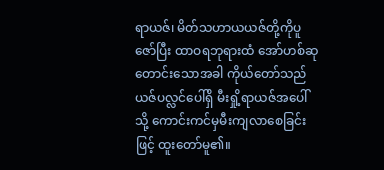ရာယဇ်၊ မိတ်သဟာယယဇ်တို့ကိုပူဇော်ပြီး ထာဝရဘုရားထံ အော်ဟစ်ဆုတောင်းသောအခါ ကိုယ်တော်သည် ယဇ်ပလ္လင်ပေါ်ရှိ မီးရှို့ရာယဇ်အပေါ်သို့ ကောင်းကင်မှမီးကျလာစေခြင်းဖြင့် ထူးတော်မူ၏။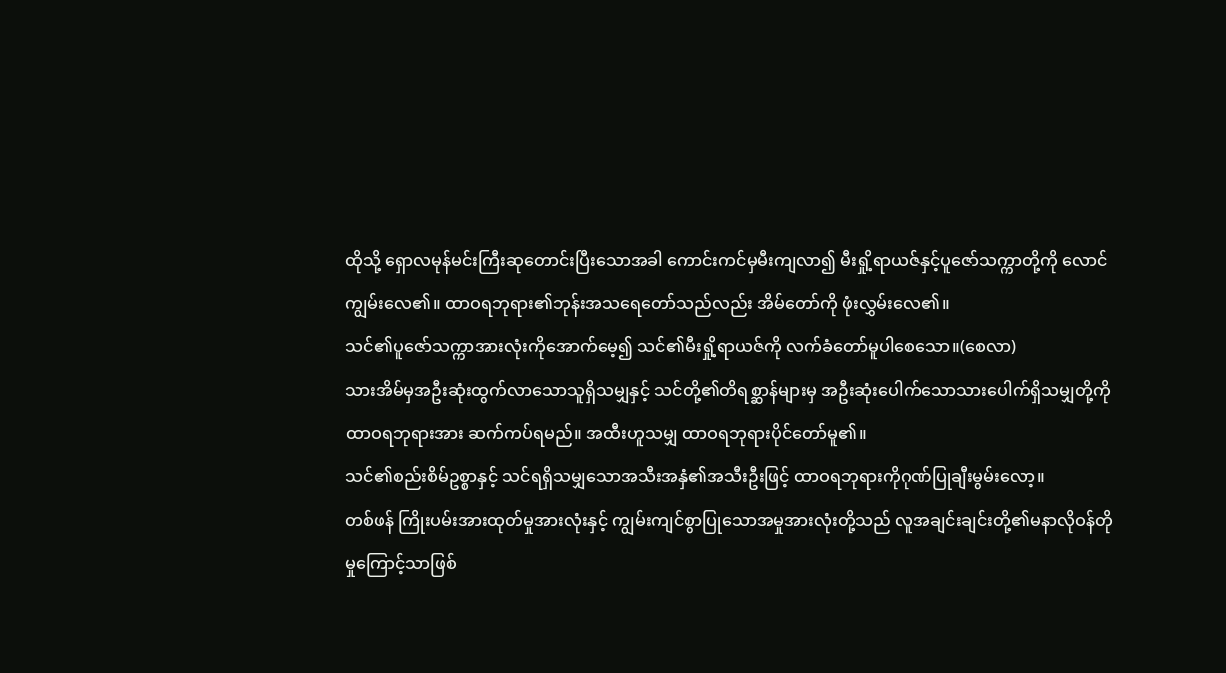ထိုသို့ ရှောလမုန်မင်းကြီးဆုတောင်းပြီးသောအခါ ကောင်းကင်မှမီးကျလာ၍ မီးရှို့ရာယဇ်နှင့်ပူဇော်သက္ကာတို့ကို လောင်ကျွမ်းလေ၏။ ထာဝရဘုရား၏ဘုန်းအသရေတော်သည်လည်း အိမ်တော်ကို ဖုံးလွှမ်းလေ၏။
သင်၏ပူဇော်သက္ကာအားလုံးကိုအောက်မေ့၍ သင်၏မီးရှို့ရာယဇ်ကို လက်ခံတော်မူပါစေသော။(စေလာ)
သားအိမ်မှအဦးဆုံးထွက်လာသောသူရှိသမျှနှင့် သင်တို့၏တိရစ္ဆာန်များမှ အဦးဆုံးပေါက်သောသားပေါက်ရှိသမျှတို့ကို ထာဝရဘုရားအား ဆက်ကပ်ရမည်။ အထီးဟူသမျှ ထာဝရဘုရားပိုင်တော်မူ၏။
သင်၏စည်းစိမ်ဥစ္စာနှင့် သင်ရရှိသမျှသောအသီးအနှံ၏အသီးဦးဖြင့် ထာဝရဘုရားကိုဂုဏ်ပြုချီးမွမ်းလော့။
တစ်ဖန် ကြိုးပမ်းအားထုတ်မှုအားလုံးနှင့် ကျွမ်းကျင်စွာပြုသောအမှုအားလုံးတို့သည် လူအချင်းချင်းတို့၏မနာလိုဝန်တိုမှုကြောင့်သာဖြစ်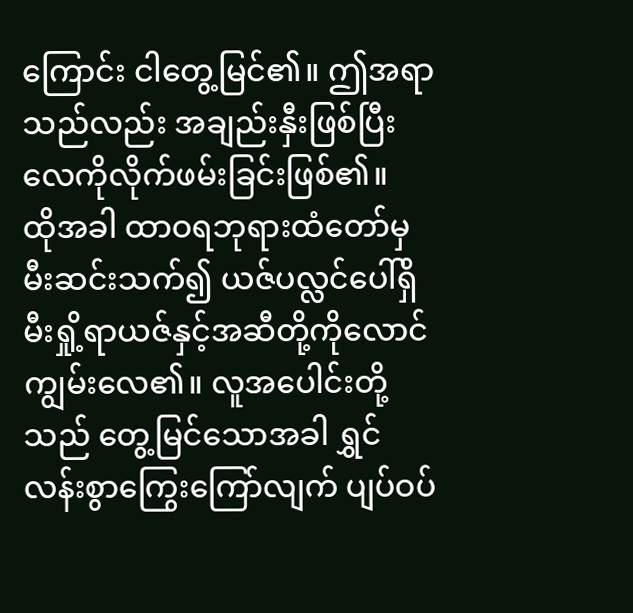ကြောင်း ငါတွေ့မြင်၏။ ဤအရာသည်လည်း အချည်းနှီးဖြစ်ပြီး လေကိုလိုက်ဖမ်းခြင်းဖြစ်၏။
ထိုအခါ ထာဝရဘုရားထံတော်မှမီးဆင်းသက်၍ ယဇ်ပလ္လင်ပေါ်ရှိမီးရှို့ရာယဇ်နှင့်အဆီတို့ကိုလောင်ကျွမ်းလေ၏။ လူအပေါင်းတို့သည် တွေ့မြင်သောအခါ ရွှင်လန်းစွာကြွေးကြော်လျက် ပျပ်ဝပ်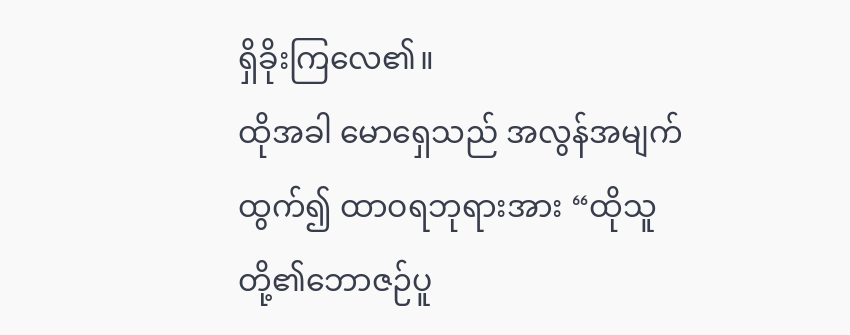ရှိခိုးကြလေ၏။
ထိုအခါ မောရှေသည် အလွန်အမျက်ထွက်၍ ထာဝရဘုရားအား “ထိုသူတို့၏ဘောဇဉ်ပူ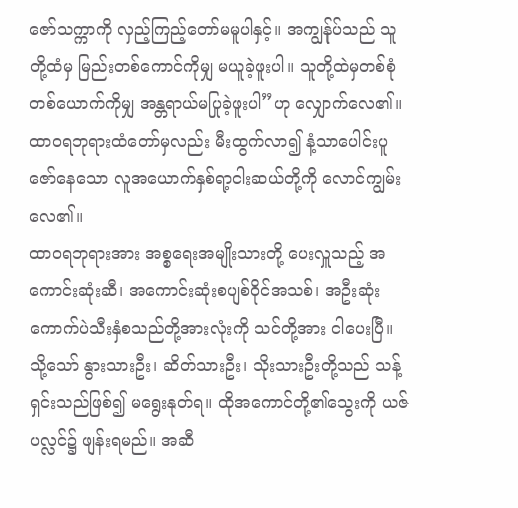ဇော်သက္ကာကို လှည့်ကြည့်တော်မမူပါနှင့်။ အကျွန်ုပ်သည် သူတို့ထံမှ မြည်းတစ်ကောင်ကိုမျှ မယူခဲ့ဖူးပါ။ သူတို့ထဲမှတစ်စုံတစ်ယောက်ကိုမျှ အန္တရာယ်မပြုခဲ့ဖူးပါ”ဟု လျှောက်လေ၏။
ထာဝရဘုရားထံတော်မှလည်း မီးထွက်လာ၍ နံ့သာပေါင်းပူဇော်နေသော လူအယောက်နှစ်ရာ့ငါးဆယ်တို့ကို လောင်ကျွမ်းလေ၏။
ထာဝရဘုရားအား အစ္စရေးအမျိုးသားတို့ ပေးလှူသည့် အကောင်းဆုံးဆီ၊ အကောင်းဆုံးစပျစ်ဝိုင်အသစ်၊ အဦးဆုံးကောက်ပဲသီးနှံစသည်တို့အားလုံးကို သင်တို့အား ငါပေးပြီ။
သို့သော် နွားသားဦး၊ ဆိတ်သားဦး၊ သိုးသားဦးတို့သည် သန့်ရှင်းသည်ဖြစ်၍ မရွေးနုတ်ရ။ ထိုအကောင်တို့၏သွေးကို ယဇ်ပလ္လင်၌ ဖျန်းရမည်။ အဆီ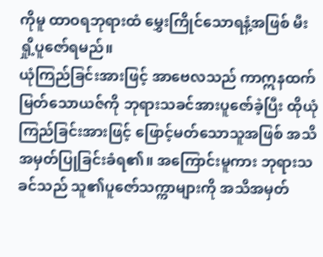ကိုမူ ထာဝရဘုရားထံ မွှေးကြိုင်သောရနံ့အဖြစ် မီးရှို့ပူဇော်ရမည်။
ယုံကြည်ခြင်းအားဖြင့် အာဗေလသည် ကာဣနထက် မြတ်သောယဇ်ကို ဘုရားသခင်အားပူဇော်ခဲ့ပြီး ထိုယုံကြည်ခြင်းအားဖြင့် ဖြောင့်မတ်သောသူအဖြစ် အသိအမှတ်ပြုခြင်းခံရ၏။ အကြောင်းမူကား ဘုရားသခင်သည် သူ၏ပူဇော်သက္ကာများကို အသိအမှတ်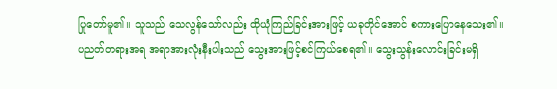ပြုတော်မူ၏။ သူသည် သေလွန်သော်လည်း ထိုယုံကြည်ခြင်းအားဖြင့် ယခုတိုင်အောင် စကားပြောနေသေး၏။
ပညတ်တရားအရ အရာအားလုံးနီးပါးသည် သွေးအားဖြင့်စင်ကြယ်စေရ၏။ သွေးသွန်းလောင်းခြင်းမရှိ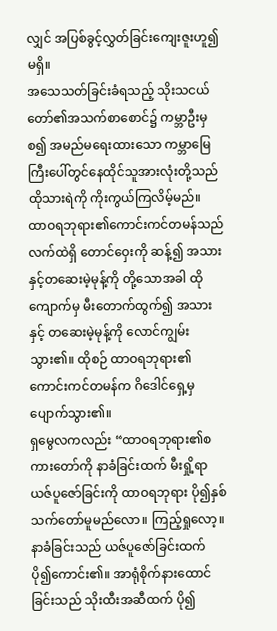လျှင် အပြစ်ခွင့်လွှတ်ခြင်းကျေးဇူးဟူ၍မရှိ။
အသေသတ်ခြင်းခံရသည့် သိုးသငယ်တော်၏အသက်စာစောင်၌ ကမ္ဘာဦးမှစ၍ အမည်မရေးထားသော ကမ္ဘာမြေကြီးပေါ်တွင်နေထိုင်သူအားလုံးတို့သည် ထိုသားရဲကို ကိုးကွယ်ကြလိမ့်မည်။
ထာဝရဘုရား၏ကောင်းကင်တမန်သည် လက်ထဲရှိ တောင်ဝှေးကို ဆန့်၍ အသားနှင့်တဆေးမဲ့မုန့်ကို တို့သောအခါ ထိုကျောက်မှ မီးတောက်ထွက်၍ အသားနှင့် တဆေးမဲ့မုန့်ကို လောင်ကျွမ်းသွား၏။ ထိုစဉ် ထာဝရဘုရား၏ကောင်းကင်တမန်က ဂိဒေါင်ရှေ့မှ ပျောက်သွား၏။
ရှမွေလကလည်း “ထာဝရဘုရား၏စကားတော်ကို နာခံခြင်းထက် မီးရှို့ရာယဇ်ပူဇော်ခြင်းကို ထာဝရဘုရား ပို၍နှစ်သက်တော်မူမည်လော။ ကြည့်ရှုလော့။ နာခံခြင်းသည် ယဇ်ပူဇော်ခြင်းထက် ပို၍ကောင်း၏။ အာရုံစိုက်နားထောင်ခြင်းသည် သိုးထီးအဆီထက် ပို၍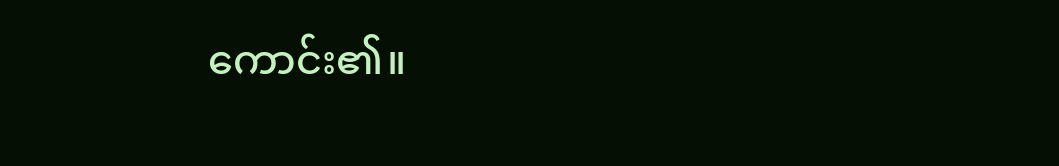ကောင်း၏။